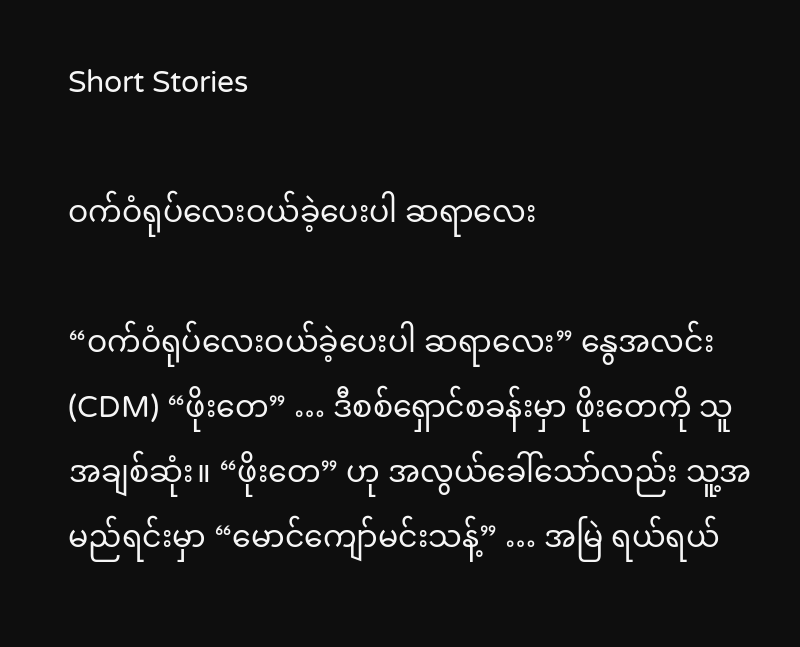Short Stories

ဝက်ဝံရုပ်လေးဝယ်ခဲ့ပေးပါ ဆရာလေး

“ဝက်ဝံရုပ်လေးဝယ်ခဲ့ပေးပါ ဆရာလေး” နွေအလင်း (CDM) “ဖိုးတေ” … ဒီစစ်ရှောင်စခန်းမှာ ဖိုးတေကို သူ အချစ်ဆုံး။ “ဖိုးတေ” ဟု အလွယ်ခေါ်သော်လည်း သူ့အမည်ရင်းမှာ “မောင်ကျော်မင်းသန့်” … အမြဲ ရယ်ရယ်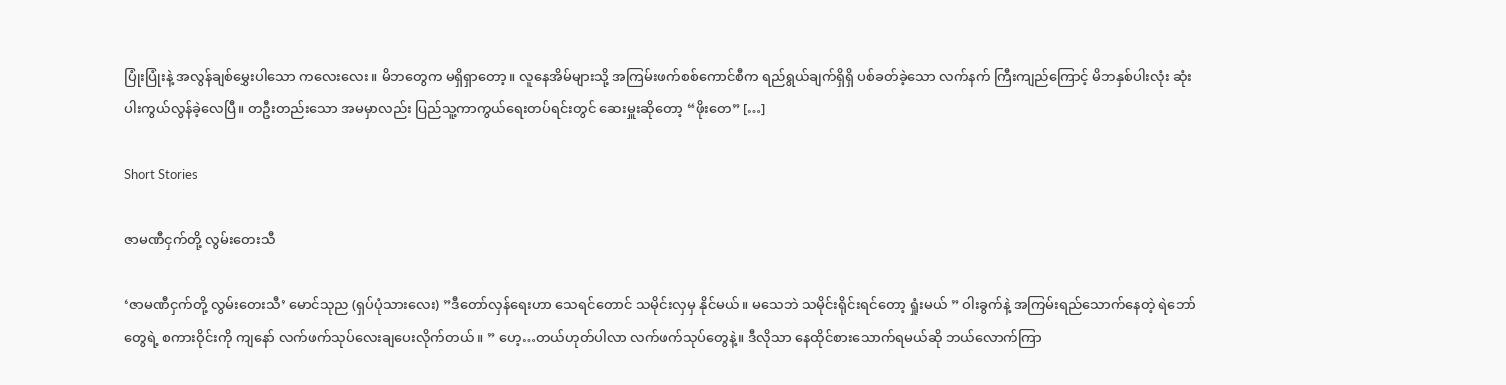ပြုံးပြုံးနဲ့ အလွန်ချစ်မွှေးပါသော ကလေးလေး။ မိဘတွေက မရှိရှာတော့။ လူနေအိမ်များသို့ အကြမ်းဖက်စစ်ကောင်စီက ရည်ရွယ်ချက်ရှိရှိ ပစ်ခတ်ခဲ့သော လက်နက် ကြီးကျည်ကြောင့် မိဘနှစ်ပါးလုံး ဆုံးပါးကွယ်လွန်ခဲ့လေပြီ။ တဦးတည်းသော အမမှာလည်း ပြည်သူ့ကာကွယ်ရေးတပ်ရင်းတွင် ဆေးမှူးဆိုတော့ “ဖိုးတေ” […]

Short Stories

ဇာမဏီငှက်တို့ လွမ်းတေးသီ

‘ဇာမဏီငှက်တို့ လွမ်းတေးသီ’ မောင်သုည (ရှပ်ပုံသားလေး) ”ဒီတော်လှန်ရေးဟာ သေရင်တောင် သမိုင်းလှမှ နိုင်မယ်။ မသေဘဲ သမိုင်းရိုင်းရင်တော့ ရှုံးမယ် ” ဝါးခွက်နဲ့ အကြမ်းရည်သောက်နေတဲ့ ရဲဘော်တွေရဲ့ စကားဝိုင်းကို ကျနော် လက်ဖက်သုပ်လေးချပေးလိုက်တယ်။ ” ဟေ့…တယ်ဟုတ်ပါလာ လက်ဖက်သုပ်တွေနဲ့။ ဒီလိုသာ နေထိုင်စားသောက်ရမယ်ဆို ဘယ်လောက်ကြာ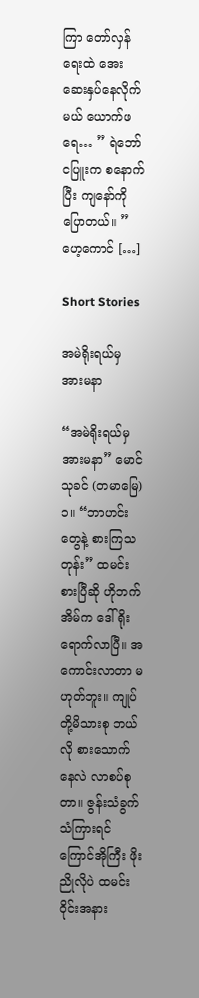ကြာ တော်လှန်ရေးထဲ အေးဆေးနှပ်နေလိုက်မယ် ယောက်ဖရေ… ” ရဲဘော် ငပြူးက စနောက်ပြီး ကျနော်ကို ပြောတယ်။ ” ဟေ့ကောင် […]

Short Stories

အမဲရိုးရယ်မှ အားမနာ

“အမဲရိုးရယ်မှ အားမနာ” မောင်သုခင် (တမာမြေ) ၁။ “ဘာဟင်းတွေနဲ့ စားကြသတုန်း” ထမင်းစားပြီဆို ဟိုဘက်အိမ်က ဒေါ်ရိုး ရောက်လာပြီ။ အကောင်းလာတာ မဟုတ်ဘူး။ ကျုပ်တို့မိသားစု ဘယ်လို စားသောက်နေလဲ လာစပ်စုတာ။ ဇွန်းသံခွက်သံကြားရင် ကြောင်အိုကြီး ဖိုးညိုလိုပဲ ထမင်းဝိုင်းအနား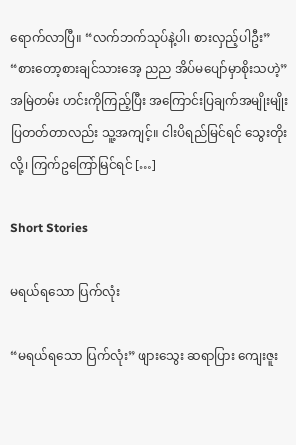ရောက်လာပြီ။ “လက်ဘက်သုပ်နဲ့ပါ၊ စားလှည့်ပါဦး” “စားတော့စားချင်သားအေ့ ညည အိပ်မပျော်မှာစိုးသဟဲ့” အမြဲတမ်း ဟင်းကိုကြည့်ပြီး အကြောင်းပြချက်အမျိုးမျိုး ပြတတ်တာလည်း သူ့အကျင့်။ ငါးပိရည်မြင်ရင် သွေးတိုးလို့၊ ကြက်ဥကြော်မြင်ရင် […]

Short Stories

မရယ်ရသော ပြက်လုံး

“မရယ်ရသော ပြက်လုံး” ဖျားသွေး ဆရာပြား ကျေးဇူး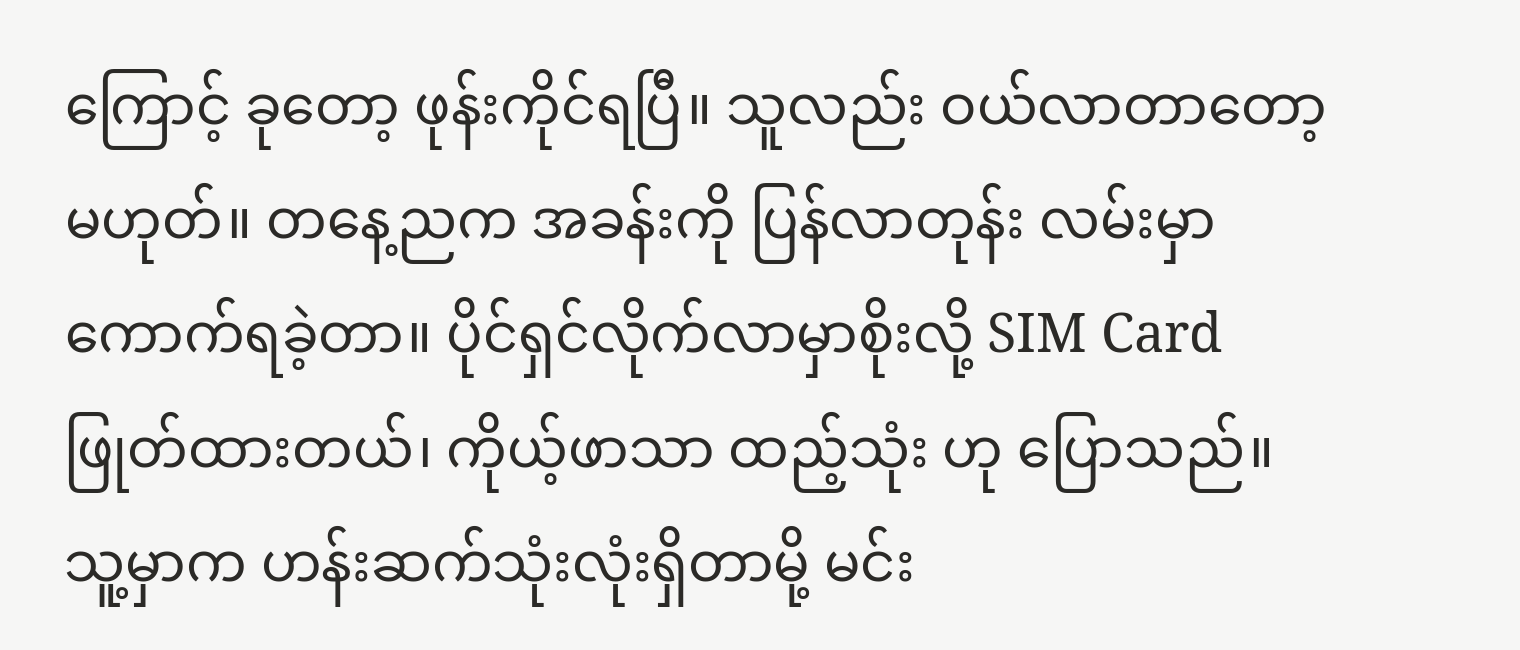ကြောင့် ခုတော့ ဖုန်းကိုင်ရပြီ။ သူလည်း ဝယ်လာတာတော့ မဟုတ်။ တနေ့ညက အခန်းကို ပြန်လာတုန်း လမ်းမှာ ကောက်ရခဲ့တာ။ ပိုင်ရှင်လိုက်လာမှာစိုးလို့ SIM Card ဖြုတ်ထားတယ်၊ ကိုယ့်ဖာသာ ထည့်သုံး ဟု ပြောသည်။ သူ့မှာက ဟန်းဆက်သုံးလုံးရှိတာမို့ မင်း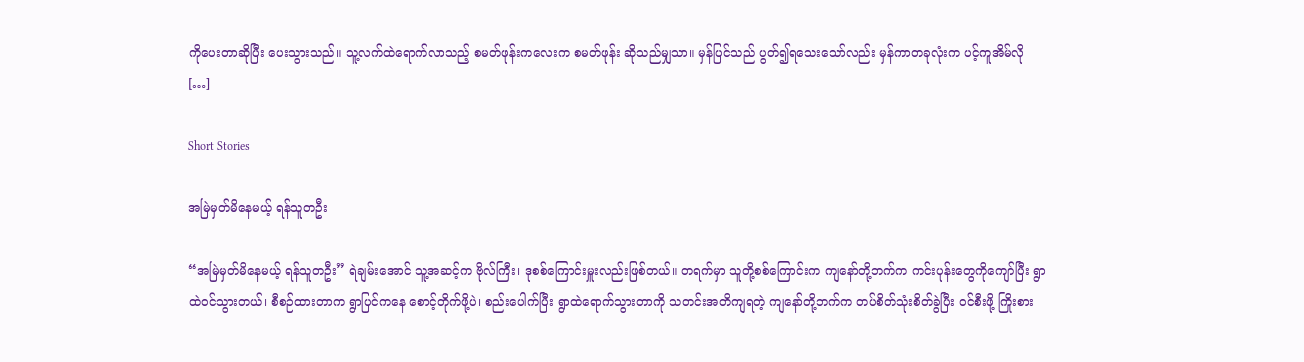ကိုပေးတာဆိုပြီး ပေးသွားသည်။ သူ့လက်ထဲရောက်လာသည့် စမတ်ဖုန်းကလေးက စမတ်ဖုန်း ဆိုသည်မျှသာ။ မှန်ပြင်သည် ပွတ်၍ရသေးသော်လည်း မှန်ကာတခုလုံးက ပင့်ကူအိမ်လို […]

Short Stories

အမြဲမှတ်မိနေမယ့် ရန်သူတဦး

“အမြဲမှတ်မိနေမယ့် ရန်သူတဦး” ရဲချမ်းအောင် သူ့အဆင့်က ဗိုလ်ကြီး၊ ဒုစစ်ကြောင်းမှူးလည်းဖြစ်တယ်။ တရက်မှာ သူတို့စစ်ကြောင်းက ကျနော်တို့ဘက်က ကင်းပုန်းတွေကိုကျော်ပြီး ရွာထဲဝင်သွားတယ်၊ စီစဉ်ထားတာက ရွာပြင်ကနေ စောင့်တိုက်ဖို့ပဲ၊ စည်းပေါက်ပြီး ရွာထဲရောက်သွားတာကို သတင်းအတိကျရတဲ့ ကျနော်တို့ဘက်က တပ်စိတ်သုံးစိတ်ခွဲပြီး ဝင်စီးဖို့ ကြိုးစား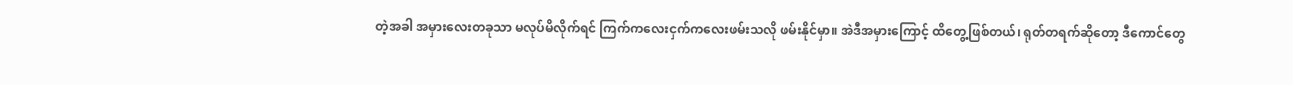တဲ့အခါ အမှားလေးတခုသာ မလုပ်မိလိုက်ရင် ကြက်ကလေးငှက်ကလေးဖမ်းသလို ဖမ်းနိုင်မှာ။ အဲဒီအမှားကြောင့် ထိတွေ့ဖြစ်တယ်၊ ရုတ်တရက်ဆိုတော့ ဒီကောင်တွေ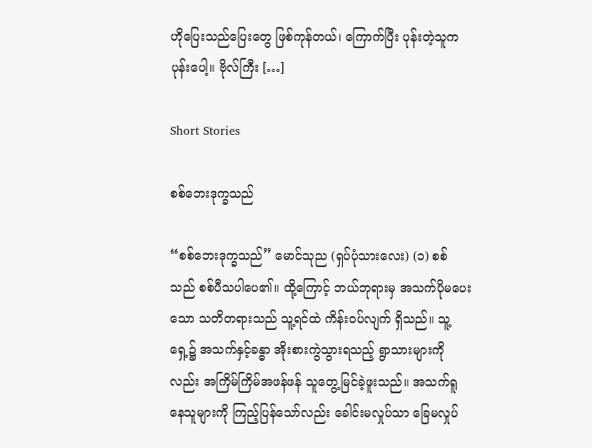ဟိုပြေးသည်ပြေးတွေ ဖြစ်ကုန်တယ်၊ ကြောက်ပြီး ပုန်းတဲ့သူက ပုန်းပေါ့။ ဗိုလ်ကြီး […]

Short Stories

စစ်ဘေးဒုက္ခသည်

“စစ်ဘေးဒုက္ခသည်” မောင်သုည (ရှပ်ပုံသားလေး) (၁) စစ်သည် စစ်ပီသပါပေ၏။ ထို့ကြောင့် ဘယ်ဘုရားမှ အသက်ပိုမပေးသော သတိတရားသည် သူ့ရင်ထဲ ကိန်းဝပ်လျက် ရှိသည်။ သူ့ရှေ့၌ အသက်နှင့်ခန္ဓာ အိုးစားကွဲသွားရသည့် ရွာသားများကိုလည်း အကြိမ်ကြိမ်အဖန်ဖန် သူတွေ့မြင်ခဲ့ဖူးသည်။ အသက်ရူနေသူများကို ကြည့်ပြန်သော်လည်း ခေါင်းမလှုပ်သာ ခြေမလှုပ်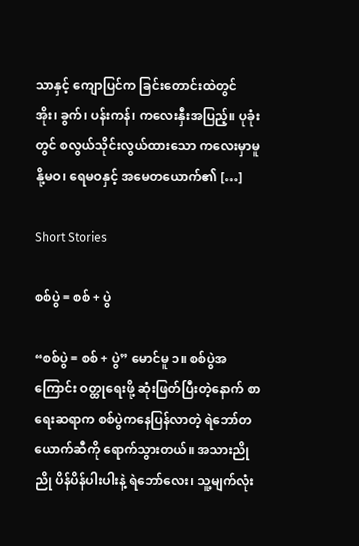သာနှင့် ကျောပြင်က ခြင်းတောင်းထဲတွင် အိုး၊ ခွက်၊ ပန်းကန်၊ ကလေးနှီးအပြည့်။ ပုခုံးတွင် စလွယ်သိုင်းလွယ်ထားသော ကလေးမှာမူ နို့မဝ၊ ရေမဝနှင့် အမေတယောက်၏ […]

Short Stories

စစ်ပွဲ = စစ် + ပွဲ

“စစ်ပွဲ = စစ် + ပွဲ” မောင်မူ ၁။ စစ်ပွဲအကြောင်း ဝတ္ထုရေးဖို့ ဆုံးဖြတ်ပြီးတဲ့နောက် စာရေးဆရာက စစ်ပွဲကနေပြန်လာတဲ့ ရဲဘော်တယောက်ဆီကို ရောက်သွားတယ်။ အသားညိုညို ပိန်ပိန်ပါးပါးနဲ့ ရဲဘော်လေး၊ သူ့မျက်လုံး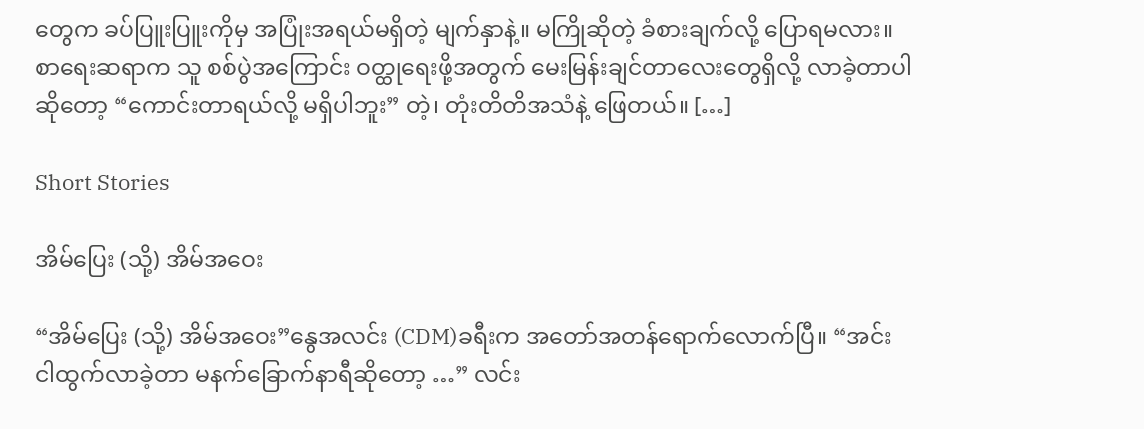တွေက ခပ်ပြူးပြူးကိုမှ အပြုံးအရယ်မရှိတဲ့ မျက်နှာနဲ့။ မကြိုဆိုတဲ့ ခံစားချက်လို့ ပြောရမလား။ စာရေးဆရာက သူ စစ်ပွဲအကြောင်း ဝတ္ထုရေးဖို့အတွက် မေးမြန်းချင်တာလေးတွေရှိလို့ လာခဲ့တာပါဆိုတော့ “ကောင်းတာရယ်လို့ မရှိပါဘူး” တဲ့၊ တုံးတိတိအသံနဲ့ ဖြေတယ်။ […]

Short Stories

အိမ်ပြေး (သို့) အိမ်အဝေး

“အိမ်ပြေး (သို့) အိမ်အဝေး”နွေအလင်း (CDM)ခရီးက အတော်အတန်ရောက်လောက်ပြီ။ “အင်း ငါထွက်လာခဲ့တာ မနက်ခြောက်နာရီဆိုတော့ …” လင်း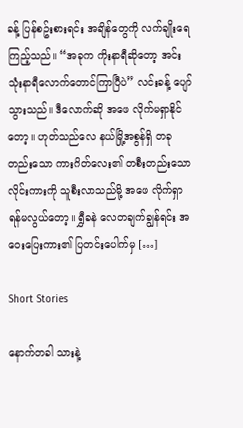ခန့် ပြန်စဥ်းစားရင်း အချိန်တွေကို လက်ချိုးရေကြည့်သည်။ “အခုက ကိုးနာရီဆိုတော့ အင်း သုံးနာရီလောက်တောင်ကြာပြီပဲ” လင်းခန့် ပျော်သွားသည်။ ဒီလောက်ဆို အဖေ လိုက်မရှာနိုင်တော့။ ဟုတ်သည်လေ နယ်မြို့အစွန်ရှိ တခုတည်းသော ကားဂိတ်လေး၏ တစီးတည်းသော လိုင်းကားကို သူစီးလာသည်မို့ အဖေ လိုက်ရှာရန်မလွယ်တော့။ ရွှီခနဲ လေတချက်ချွန်ရင်း အဝေးပြေးကား၏ ပြတင်းပေါက်မှ […]

Short Stories

နောက်တခါ သားနဲ့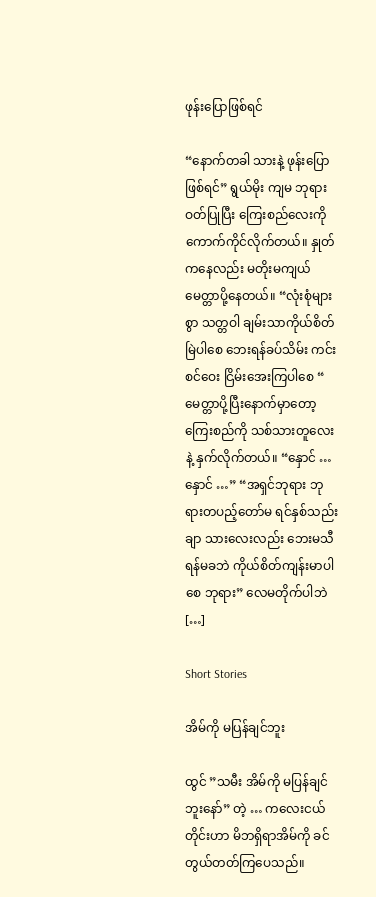ဖုန်းပြောဖြစ်ရင်

“နောက်တခါ သားနဲ့ ဖုန်းပြောဖြစ်ရင်” ရွယ်မိုး ကျမ ဘုရားဝတ်ပြုပြီး ကြေးစည်လေးကို ကောက်ကိုင်လိုက်တယ်။ နှုတ်ကနေလည်း မတိုးမကျယ် မေတ္တာပို့နေတယ်။ “လုံးစုံများစွာ သတ္တဝါ ချမ်းသာကိုယ်စိတ်မြဲပါစေ ဘေးရန်ခပ်သိမ်း ကင်းစင်ဝေး ငြိမ်းအေးကြပါစေ “ မေတ္တာပို့ပြီးနောက်မှာတော့ ကြေးစည်ကို သစ်သားတူလေးနဲ့ နှက်လိုက်တယ်။ “နှောင် … နှောင် …” “အရှင်ဘုရား ဘုရားတပည့်တော်မ ရင်နှစ်သည်းချာ သားလေးလည်း ဘေးမသီ ရန်မခဘဲ ကိုယ်စိတ်ကျန်းမာပါစေ ဘုရား” လေမတိုက်ပါဘဲ […]

Short Stories

အိမ်ကို မပြန်ချင်ဘူး

ထွင် ”သမီး အိမ်ကို မပြန်ချင်ဘူးနော်” တဲ့ … ကလေးငယ်တိုင်းဟာ မိဘရှိရာအိမ်ကို ခင်တွယ်တတ်ကြပေသည်။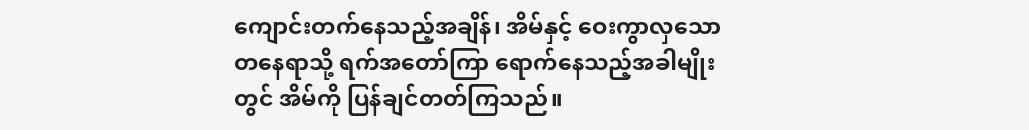ကျောင်းတက်နေသည့်အချိန်၊ အိမ်နှင့် ဝေးကွာလှသော တနေရာသို့ ရက်အတော်ကြာ ရောက်နေသည့်အခါမျိုးတွင် အိမ်ကို ပြန်ချင်တတ်ကြသည်။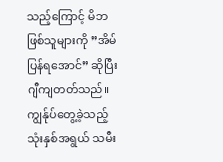သည့်ကြောင့် မိဘဖြစ်သူများကို ”အိမ်ပြန်ရအောင်” ဆိုပြီး ဂျီကျတတ်သည်။ ကျွန်ုပ်တွေ့ခဲ့သည့် သုံးနှစ်အရွယ် သမီး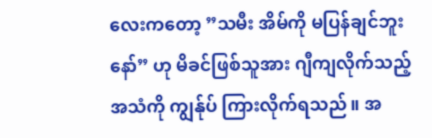လေးကတော့ ”သမီး အိမ်ကို မပြန်ချင်ဘူးနော်” ဟု မိခင်ဖြစ်သူအား ဂျီကျလိုက်သည့်အသံကို ကျွန်ုပ် ကြားလိုက်ရသည်။ အ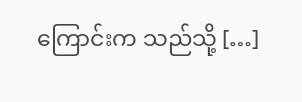ကြောင်းက သည်သို့ […]